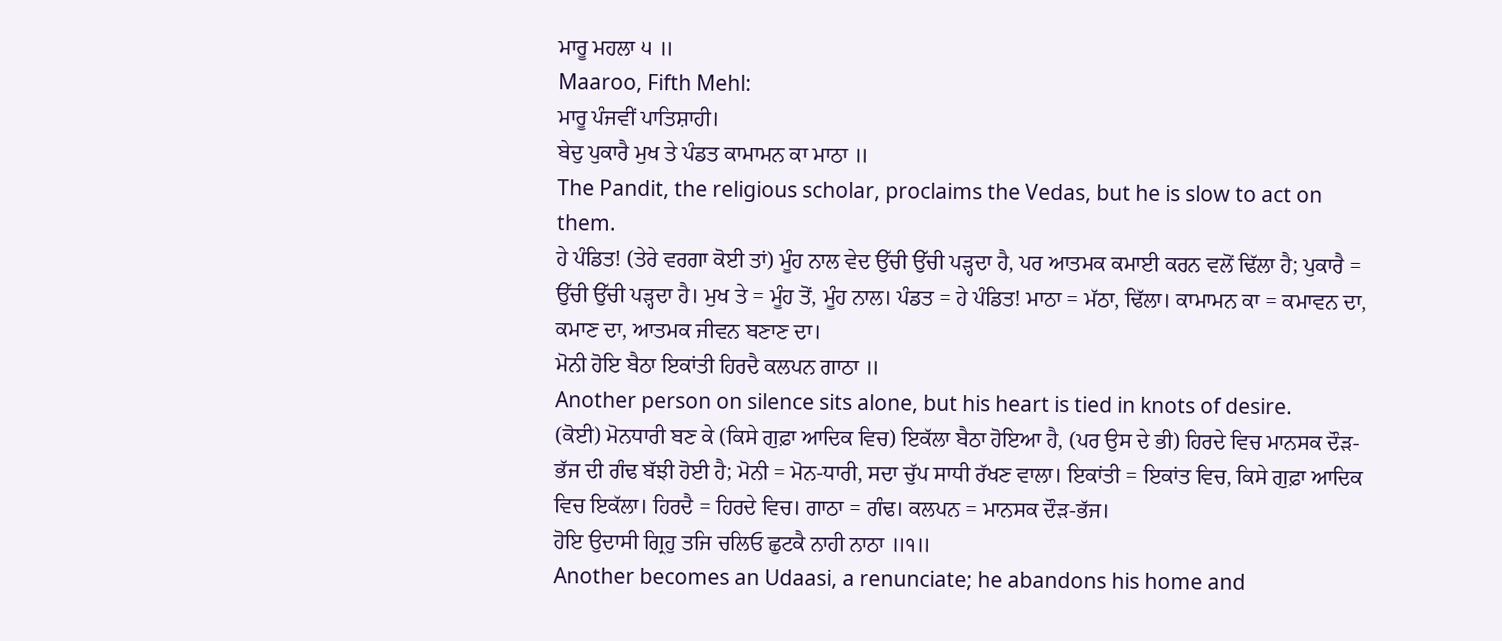ਮਾਰੂ ਮਹਲਾ ੫ ॥
Maaroo, Fifth Mehl:
ਮਾਰੂ ਪੰਜਵੀਂ ਪਾਤਿਸ਼ਾਹੀ।
ਬੇਦੁ ਪੁਕਾਰੈ ਮੁਖ ਤੇ ਪੰਡਤ ਕਾਮਾਮਨ ਕਾ ਮਾਠਾ ॥
The Pandit, the religious scholar, proclaims the Vedas, but he is slow to act on them.
ਹੇ ਪੰਡਿਤ! (ਤੇਰੇ ਵਰਗਾ ਕੋਈ ਤਾਂ) ਮੂੰਹ ਨਾਲ ਵੇਦ ਉੱਚੀ ਉੱਚੀ ਪੜ੍ਹਦਾ ਹੈ, ਪਰ ਆਤਮਕ ਕਮਾਈ ਕਰਨ ਵਲੋਂ ਢਿੱਲਾ ਹੈ; ਪੁਕਾਰੈ = ਉੱਚੀ ਉੱਚੀ ਪੜ੍ਹਦਾ ਹੈ। ਮੁਖ ਤੇ = ਮੂੰਹ ਤੋਂ, ਮੂੰਹ ਨਾਲ। ਪੰਡਤ = ਹੇ ਪੰਡਿਤ! ਮਾਠਾ = ਮੱਠਾ, ਢਿੱਲਾ। ਕਾਮਾਮਨ ਕਾ = ਕਮਾਵਨ ਦਾ, ਕਮਾਣ ਦਾ, ਆਤਮਕ ਜੀਵਨ ਬਣਾਣ ਦਾ।
ਮੋਨੀ ਹੋਇ ਬੈਠਾ ਇਕਾਂਤੀ ਹਿਰਦੈ ਕਲਪਨ ਗਾਠਾ ॥
Another person on silence sits alone, but his heart is tied in knots of desire.
(ਕੋਈ) ਮੋਨਧਾਰੀ ਬਣ ਕੇ (ਕਿਸੇ ਗੁਫ਼ਾ ਆਦਿਕ ਵਿਚ) ਇਕੱਲਾ ਬੈਠਾ ਹੋਇਆ ਹੈ, (ਪਰ ਉਸ ਦੇ ਭੀ) ਹਿਰਦੇ ਵਿਚ ਮਾਨਸਕ ਦੌੜ-ਭੱਜ ਦੀ ਗੰਢ ਬੱਝੀ ਹੋਈ ਹੈ; ਮੋਨੀ = ਮੋਨ-ਧਾਰੀ, ਸਦਾ ਚੁੱਪ ਸਾਧੀ ਰੱਖਣ ਵਾਲਾ। ਇਕਾਂਤੀ = ਇਕਾਂਤ ਵਿਚ, ਕਿਸੇ ਗੁਫ਼ਾ ਆਦਿਕ ਵਿਚ ਇਕੱਲਾ। ਹਿਰਦੈ = ਹਿਰਦੇ ਵਿਚ। ਗਾਠਾ = ਗੰਢ। ਕਲਪਨ = ਮਾਨਸਕ ਦੌੜ-ਭੱਜ।
ਹੋਇ ਉਦਾਸੀ ਗ੍ਰਿਹੁ ਤਜਿ ਚਲਿਓ ਛੁਟਕੈ ਨਾਹੀ ਨਾਠਾ ॥੧॥
Another becomes an Udaasi, a renunciate; he abandons his home and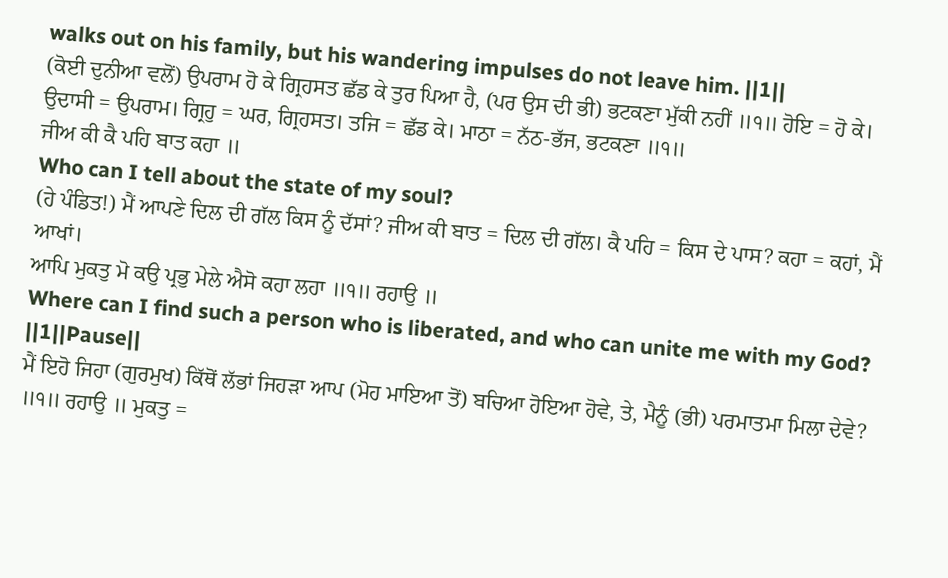walks out on his family, but his wandering impulses do not leave him. ||1||
(ਕੋਈ ਦੁਨੀਆ ਵਲੋਂ) ਉਪਰਾਮ ਹੋ ਕੇ ਗ੍ਰਿਹਸਤ ਛੱਡ ਕੇ ਤੁਰ ਪਿਆ ਹੈ, (ਪਰ ਉਸ ਦੀ ਭੀ) ਭਟਕਣਾ ਮੁੱਕੀ ਨਹੀਂ ॥੧॥ ਹੋਇ = ਹੋ ਕੇ। ਉਦਾਸੀ = ਉਪਰਾਮ। ਗ੍ਰਿਹੁ = ਘਰ, ਗ੍ਰਿਹਸਤ। ਤਜਿ = ਛੱਡ ਕੇ। ਮਾਠਾ = ਨੱਠ-ਭੱਜ, ਭਟਕਣਾ ॥੧॥
ਜੀਅ ਕੀ ਕੈ ਪਹਿ ਬਾਤ ਕਹਾ ॥
Who can I tell about the state of my soul?
(ਹੇ ਪੰਡਿਤ!) ਮੈਂ ਆਪਣੇ ਦਿਲ ਦੀ ਗੱਲ ਕਿਸ ਨੂੰ ਦੱਸਾਂ? ਜੀਅ ਕੀ ਬਾਤ = ਦਿਲ ਦੀ ਗੱਲ। ਕੈ ਪਹਿ = ਕਿਸ ਦੇ ਪਾਸ? ਕਹਾ = ਕਹਾਂ, ਮੈਂ ਆਖਾਂ।
ਆਪਿ ਮੁਕਤੁ ਮੋ ਕਉ ਪ੍ਰਭੁ ਮੇਲੇ ਐਸੋ ਕਹਾ ਲਹਾ ॥੧॥ ਰਹਾਉ ॥
Where can I find such a person who is liberated, and who can unite me with my God? ||1||Pause||
ਮੈਂ ਇਹੋ ਜਿਹਾ (ਗੁਰਮੁਖ) ਕਿੱਥੋਂ ਲੱਭਾਂ ਜਿਹੜਾ ਆਪ (ਮੋਹ ਮਾਇਆ ਤੋਂ) ਬਚਿਆ ਹੋਇਆ ਹੋਵੇ, ਤੇ, ਮੈਨੂੰ (ਭੀ) ਪਰਮਾਤਮਾ ਮਿਲਾ ਦੇਵੇ? ॥੧॥ ਰਹਾਉ ॥ ਮੁਕਤੁ =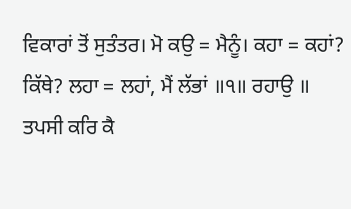ਵਿਕਾਰਾਂ ਤੋਂ ਸੁਤੰਤਰ। ਮੋ ਕਉ = ਮੈਨੂੰ। ਕਹਾ = ਕਹਾਂ? ਕਿੱਥੇ? ਲਹਾ = ਲਹਾਂ, ਮੈਂ ਲੱਭਾਂ ॥੧॥ ਰਹਾਉ ॥
ਤਪਸੀ ਕਰਿ ਕੈ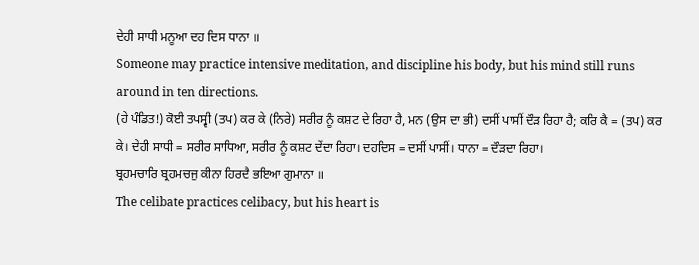ਦੇਹੀ ਸਾਧੀ ਮਨੂਆ ਦਹ ਦਿਸ ਧਾਨਾ ॥
Someone may practice intensive meditation, and discipline his body, but his mind still runs around in ten directions.
(ਹੇ ਪੰਡਿਤ!) ਕੋਈ ਤਪਸ੍ਵੀ (ਤਪ) ਕਰ ਕੇ (ਨਿਰੇ) ਸਰੀਰ ਨੂੰ ਕਸ਼ਟ ਦੇ ਰਿਹਾ ਹੈ, ਮਨ (ਉਸ ਦਾ ਭੀ) ਦਸੀਂ ਪਾਸੀਂ ਦੌੜ ਰਿਹਾ ਹੈ; ਕਰਿ ਕੈ = (ਤਪ) ਕਰ ਕੇ। ਦੇਹੀ ਸਾਧੀ = ਸਰੀਰ ਸਾਧਿਆ, ਸਰੀਰ ਨੂੰ ਕਸ਼ਟ ਦੇਂਦਾ ਰਿਹਾ। ਦਹਦਿਸ = ਦਸੀਂ ਪਾਸੀਂ। ਧਾਨਾ = ਦੌੜਦਾ ਰਿਹਾ।
ਬ੍ਰਹਮਚਾਰਿ ਬ੍ਰਹਮਚਜੁ ਕੀਨਾ ਹਿਰਦੈ ਭਇਆ ਗੁਮਾਨਾ ॥
The celibate practices celibacy, but his heart is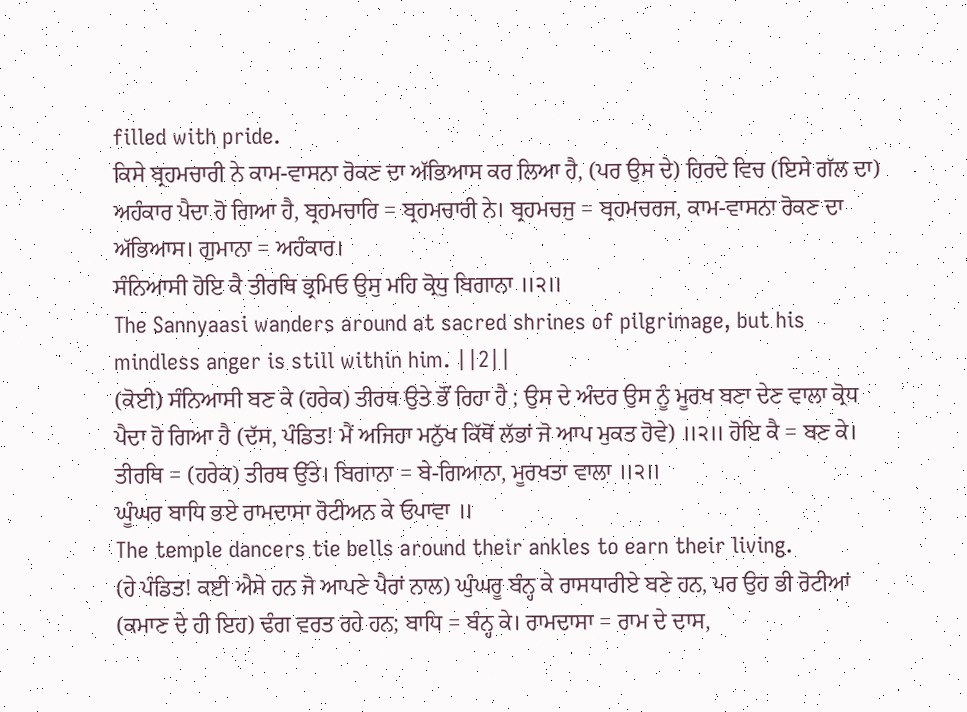filled with pride.
ਕਿਸੇ ਬ੍ਰਹਮਚਾਰੀ ਨੇ ਕਾਮ-ਵਾਸਨਾ ਰੋਕਣ ਦਾ ਅੱਭਿਆਸ ਕਰ ਲਿਆ ਹੈ, (ਪਰ ਉਸ ਦੇ) ਹਿਰਦੇ ਵਿਚ (ਇਸੇ ਗੱਲ ਦਾ) ਅਹੰਕਾਰ ਪੈਦਾ ਹੋ ਗਿਆ ਹੈ, ਬ੍ਰਹਮਚਾਰਿ = ਬ੍ਰਹਮਚਾਰੀ ਨੇ। ਬ੍ਰਹਮਚਜੁ = ਬ੍ਰਹਮਚਰਜ, ਕਾਮ-ਵਾਸਨਾ ਰੋਕਣ ਦਾ ਅੱਭਿਆਸ। ਗੁਮਾਨਾ = ਅਹੰਕਾਰ।
ਸੰਨਿਆਸੀ ਹੋਇ ਕੈ ਤੀਰਥਿ ਭ੍ਰਮਿਓ ਉਸੁ ਮਹਿ ਕ੍ਰੋਧੁ ਬਿਗਾਨਾ ॥੨॥
The Sannyaasi wanders around at sacred shrines of pilgrimage, but his mindless anger is still within him. ||2||
(ਕੋਈ) ਸੰਨਿਆਸੀ ਬਣ ਕੇ (ਹਰੇਕ) ਤੀਰਥ ਉਤੇ ਭੌਂ ਰਿਹਾ ਹੈ ; ਉਸ ਦੇ ਅੰਦਰ ਉਸ ਨੂੰ ਮੂਰਖ ਬਣਾ ਦੇਣ ਵਾਲਾ ਕ੍ਰੋਧ ਪੈਦਾ ਹੋ ਗਿਆ ਹੈ (ਦੱਸ, ਪੰਡਿਤ! ਮੈਂ ਅਜਿਹਾ ਮਨੁੱਖ ਕਿੱਥੋਂ ਲੱਭਾਂ ਜੋ ਆਪ ਮੁਕਤ ਹੋਵੇ) ॥੨॥ ਹੋਇ ਕੈ = ਬਣ ਕੇ। ਤੀਰਥਿ = (ਹਰੇਕ) ਤੀਰਥ ਉੱਤੇ। ਬਿਗਾਨਾ = ਬੇ-ਗਿਆਨਾ, ਮੂਰਖਤਾ ਵਾਲਾ ॥੨॥
ਘੂੰਘਰ ਬਾਧਿ ਭਏ ਰਾਮਦਾਸਾ ਰੋਟੀਅਨ ਕੇ ਓਪਾਵਾ ॥
The temple dancers tie bells around their ankles to earn their living.
(ਹੇ ਪੰਡਿਤ! ਕਈ ਐਸੇ ਹਨ ਜੋ ਆਪਣੇ ਪੈਰਾਂ ਨਾਲ) ਘੁੰਘਰੂ ਬੰਨ੍ਹ ਕੇ ਰਾਸਧਾਰੀਏ ਬਣੇ ਹਨ, ਪਰ ਉਹ ਭੀ ਰੋਟੀਆਂ (ਕਮਾਣ ਦੇ ਹੀ ਇਹ) ਢੰਗ ਵਰਤ ਰਹੇ ਹਨ; ਬਾਧਿ = ਬੰਨ੍ਹ ਕੇ। ਰਾਮਦਾਸਾ = ਰਾਮ ਦੇ ਦਾਸ,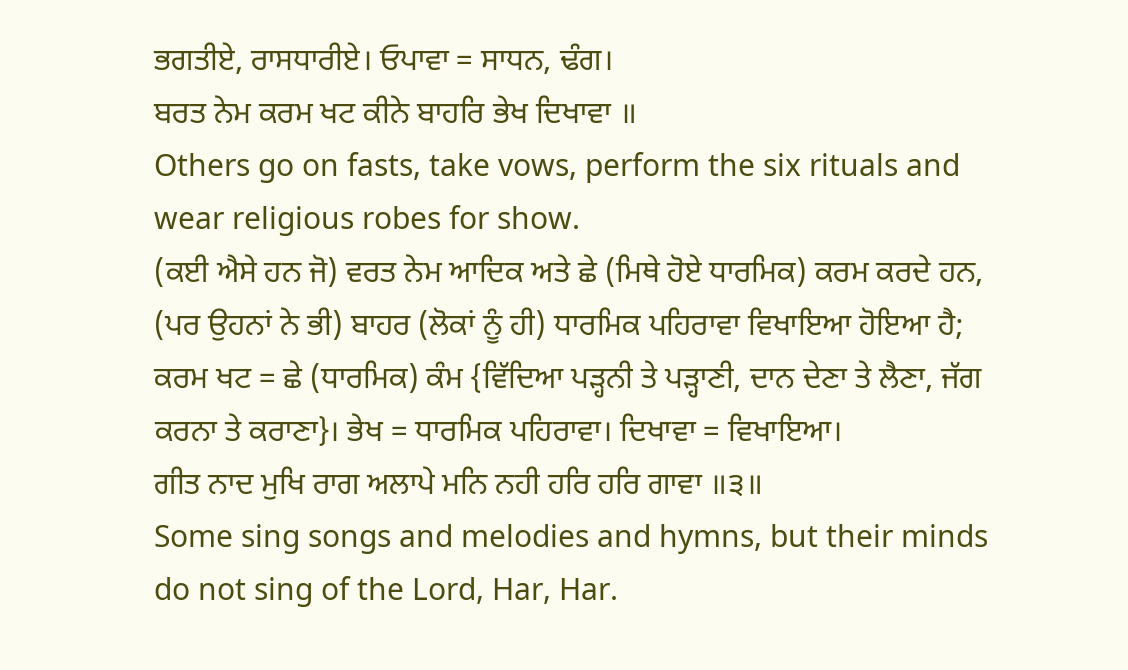ਭਗਤੀਏ, ਰਾਸਧਾਰੀਏ। ਓਪਾਵਾ = ਸਾਧਨ, ਢੰਗ।
ਬਰਤ ਨੇਮ ਕਰਮ ਖਟ ਕੀਨੇ ਬਾਹਰਿ ਭੇਖ ਦਿਖਾਵਾ ॥
Others go on fasts, take vows, perform the six rituals and wear religious robes for show.
(ਕਈ ਐਸੇ ਹਨ ਜੋ) ਵਰਤ ਨੇਮ ਆਦਿਕ ਅਤੇ ਛੇ (ਮਿਥੇ ਹੋਏ ਧਾਰਮਿਕ) ਕਰਮ ਕਰਦੇ ਹਨ, (ਪਰ ਉਹਨਾਂ ਨੇ ਭੀ) ਬਾਹਰ (ਲੋਕਾਂ ਨੂੰ ਹੀ) ਧਾਰਮਿਕ ਪਹਿਰਾਵਾ ਵਿਖਾਇਆ ਹੋਇਆ ਹੈ; ਕਰਮ ਖਟ = ਛੇ (ਧਾਰਮਿਕ) ਕੰਮ {ਵਿੱਦਿਆ ਪੜ੍ਹਨੀ ਤੇ ਪੜ੍ਹਾਣੀ, ਦਾਨ ਦੇਣਾ ਤੇ ਲੈਣਾ, ਜੱਗ ਕਰਨਾ ਤੇ ਕਰਾਣਾ}। ਭੇਖ = ਧਾਰਮਿਕ ਪਹਿਰਾਵਾ। ਦਿਖਾਵਾ = ਵਿਖਾਇਆ।
ਗੀਤ ਨਾਦ ਮੁਖਿ ਰਾਗ ਅਲਾਪੇ ਮਨਿ ਨਹੀ ਹਰਿ ਹਰਿ ਗਾਵਾ ॥੩॥
Some sing songs and melodies and hymns, but their minds do not sing of the Lord, Har, Har.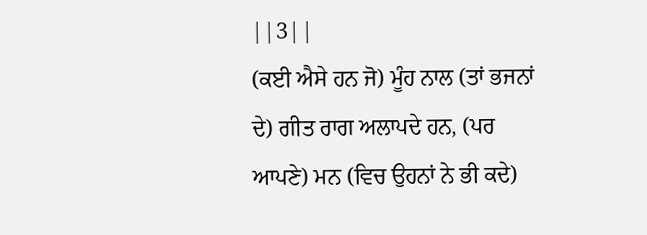||3||
(ਕਈ ਐਸੇ ਹਨ ਜੋ) ਮੂੰਹ ਨਾਲ (ਤਾਂ ਭਜਨਾਂ ਦੇ) ਗੀਤ ਰਾਗ ਅਲਾਪਦੇ ਹਨ, (ਪਰ ਆਪਣੇ) ਮਨ (ਵਿਚ ਉਹਨਾਂ ਨੇ ਭੀ ਕਦੇ)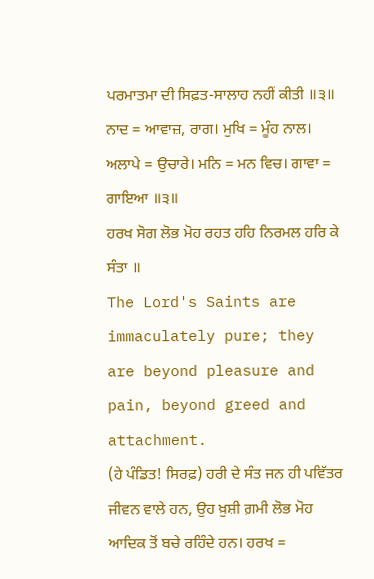ਪਰਮਾਤਮਾ ਦੀ ਸਿਫ਼ਤ-ਸਾਲਾਹ ਨਹੀਂ ਕੀਤੀ ॥੩॥ ਨਾਦ = ਆਵਾਜ਼, ਰਾਗ। ਮੁਖਿ = ਮੂੰਹ ਨਾਲ। ਅਲਾਪੇ = ਉਚਾਰੇ। ਮਨਿ = ਮਨ ਵਿਚ। ਗਾਵਾ = ਗਾਇਆ ॥੩॥
ਹਰਖ ਸੋਗ ਲੋਭ ਮੋਹ ਰਹਤ ਹਹਿ ਨਿਰਮਲ ਹਰਿ ਕੇ ਸੰਤਾ ॥
The Lord's Saints are immaculately pure; they are beyond pleasure and pain, beyond greed and attachment.
(ਹੇ ਪੰਡਿਤ! ਸਿਰਫ਼) ਹਰੀ ਦੇ ਸੰਤ ਜਨ ਹੀ ਪਵਿੱਤਰ ਜੀਵਨ ਵਾਲੇ ਹਨ, ਉਹ ਖ਼ੁਸ਼ੀ ਗ਼ਮੀ ਲੋਭ ਮੋਹ ਆਦਿਕ ਤੋਂ ਬਚੇ ਰਹਿੰਦੇ ਹਨ। ਹਰਖ =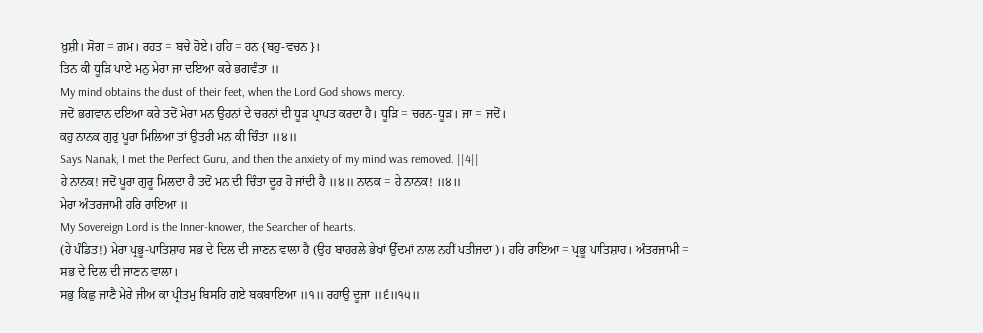ਖ਼ੁਸ਼ੀ। ਸੋਗ = ਗ਼ਮ। ਰਹਤ = ਬਚੇ ਹੋਏ। ਹਹਿ = ਹਨ {ਬਹੁ-ਵਚਨ}।
ਤਿਨ ਕੀ ਧੂੜਿ ਪਾਏ ਮਨੁ ਮੇਰਾ ਜਾ ਦਇਆ ਕਰੇ ਭਗਵੰਤਾ ॥
My mind obtains the dust of their feet, when the Lord God shows mercy.
ਜਦੋਂ ਭਗਵਾਨ ਦਇਆ ਕਰੇ ਤਦੋਂ ਮੇਰਾ ਮਨ ਉਹਨਾਂ ਦੇ ਚਰਨਾਂ ਦੀ ਧੂੜ ਪ੍ਰਾਪਤ ਕਰਦਾ ਹੈ। ਧੂੜਿ = ਚਰਨ-ਧੂੜ। ਜਾ = ਜਦੋਂ।
ਕਹੁ ਨਾਨਕ ਗੁਰੁ ਪੂਰਾ ਮਿਲਿਆ ਤਾਂ ਉਤਰੀ ਮਨ ਕੀ ਚਿੰਤਾ ॥੪॥
Says Nanak, I met the Perfect Guru, and then the anxiety of my mind was removed. ||4||
ਹੇ ਨਾਨਕ! ਜਦੋਂ ਪੂਰਾ ਗੁਰੂ ਮਿਲਦਾ ਹੈ ਤਦੋਂ ਮਨ ਦੀ ਚਿੰਤਾ ਦੂਰ ਹੋ ਜਾਂਦੀ ਹੈ ॥੪॥ ਨਾਨਕ = ਹੇ ਨਾਨਕ! ॥੪॥
ਮੇਰਾ ਅੰਤਰਜਾਮੀ ਹਰਿ ਰਾਇਆ ॥
My Sovereign Lord is the Inner-knower, the Searcher of hearts.
(ਹੇ ਪੰਡਿਤ!) ਮੇਰਾ ਪ੍ਰਭੂ-ਪਾਤਿਸ਼ਾਹ ਸਭ ਦੇ ਦਿਲ ਦੀ ਜਾਣਨ ਵਾਲਾ ਹੈ (ਉਹ ਬਾਹਰਲੇ ਭੇਖਾਂ ਉੱਦਮਾਂ ਨਾਲ ਨਹੀਂ ਪਤੀਜਦਾ)। ਹਰਿ ਰਾਇਆ = ਪ੍ਰਭੂ ਪਾਤਿਸ਼ਾਹ। ਅੰਤਰਜਾਮੀ = ਸਭ ਦੇ ਦਿਲ ਦੀ ਜਾਣਨ ਵਾਲਾ।
ਸਭੁ ਕਿਛੁ ਜਾਣੈ ਮੇਰੇ ਜੀਅ ਕਾ ਪ੍ਰੀਤਮੁ ਬਿਸਰਿ ਗਏ ਬਕਬਾਇਆ ॥੧॥ ਰਹਾਉ ਦੂਜਾ ॥੬॥੧੫॥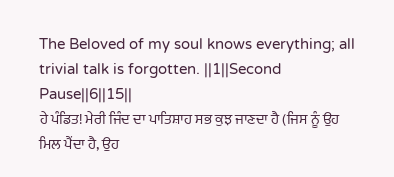The Beloved of my soul knows everything; all trivial talk is forgotten. ||1||Second Pause||6||15||
ਹੇ ਪੰਡਿਤ! ਮੇਰੀ ਜਿੰਦ ਦਾ ਪਾਤਿਸ਼ਾਹ ਸਭ ਕੁਝ ਜਾਣਦਾ ਹੈ (ਜਿਸ ਨੂੰ ਉਹ ਮਿਲ ਪੈਂਦਾ ਹੈ, ਉਹ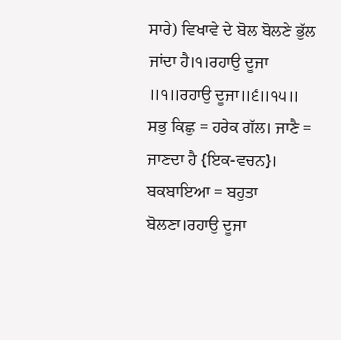ਸਾਰੇ) ਵਿਖਾਵੇ ਦੇ ਬੋਲ ਬੋਲਣੇ ਭੁੱਲ ਜਾਂਦਾ ਹੈ।੧।ਰਹਾਉ ਦੂਜਾ ॥੧॥ਰਹਾਉ ਦੂਜਾ॥੬॥੧੫॥ ਸਭੁ ਕਿਛੁ = ਹਰੇਕ ਗੱਲ। ਜਾਣੈ = ਜਾਣਦਾ ਹੈ {ਇਕ-ਵਚਨ}। ਬਕਬਾਇਆ = ਬਹੁਤਾ ਬੋਲਣਾ।ਰਹਾਉ ਦੂਜਾ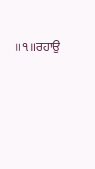॥੧॥ਰਹਾਉ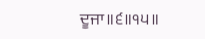ਦੂਜਾ॥੬॥੧੫॥